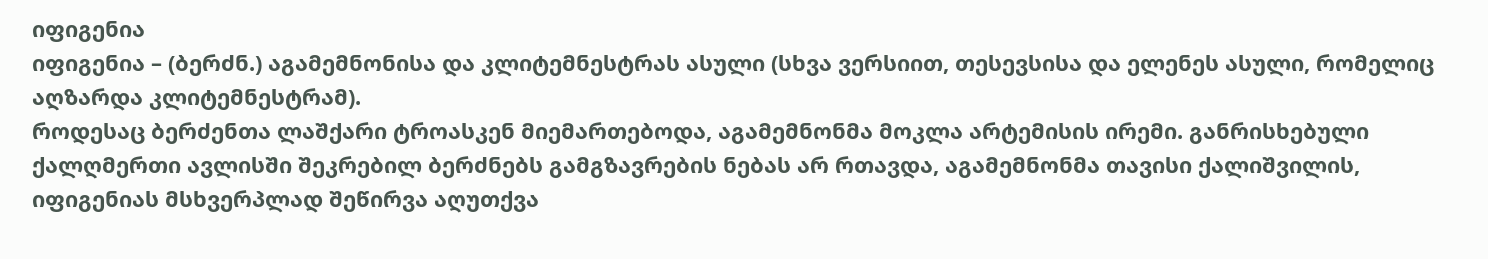იფიგენია
იფიგენია – (ბერძნ.) აგამემნონისა და კლიტემნესტრას ასული (სხვა ვერსიით, თესევსისა და ელენეს ასული, რომელიც აღზარდა კლიტემნესტრამ).
როდესაც ბერძენთა ლაშქარი ტროასკენ მიემართებოდა, აგამემნონმა მოკლა არტემისის ირემი. განრისხებული ქალღმერთი ავლისში შეკრებილ ბერძნებს გამგზავრების ნებას არ რთავდა, აგამემნონმა თავისი ქალიშვილის, იფიგენიას მსხვერპლად შეწირვა აღუთქვა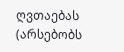ღვთაებას (არსებობს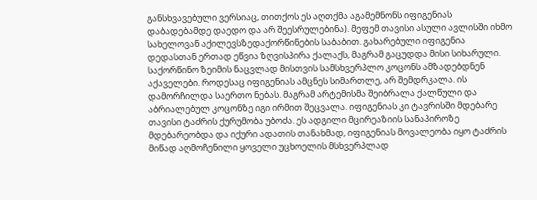განსხვავებული ვერსიაც, თითქოს ეს აღთქმა აგამემნონს იფიგენიას დაბადებამდე დაედო და არ შეესრულებინა). მეფემ თავისი ასული ავლისში იხმო სახელოვან აქილევსზედაქორწინების საბაბით. გახარებული იფიგენია დედასთან ერთად ეწვია ზღვისპირა ქალაქს, მაგრამ გაცუდდა მისი სიხარული. საქორწინო ზეიმის ნაცვლად მისთვის სამსხვერპლო კოცონს ამზადებდნენ აქაველები. როდესაც იფიგენიას ამცნეს სიმართლე, არ შემდრკალა. ის დამორჩილდა საერთო ნებას. მაგრამ არტემისმა შეიბრალა ქალწული და აბრიალებულ კოცონზე იგი ირმით შეცვალა. იფიგენიას კი ტავრისში მდებარე თავისი ტაძრის ქურუმობა უბოძა. ეს ადგილი მცირეაზიის სანაპიროზე მდებარეობდა და იქური ადათის თანახმად, იფიგენიას მოვალეობა იყო ტაძრის მიწად აღმოჩენილი ყოველი უცხოელის მსხვერპლად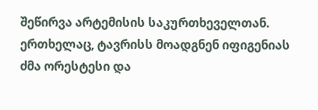შეწირვა არტემისის საკურთხეველთან. ერთხელაც, ტავრისს მოადგნენ იფიგენიას ძმა ორესტესი და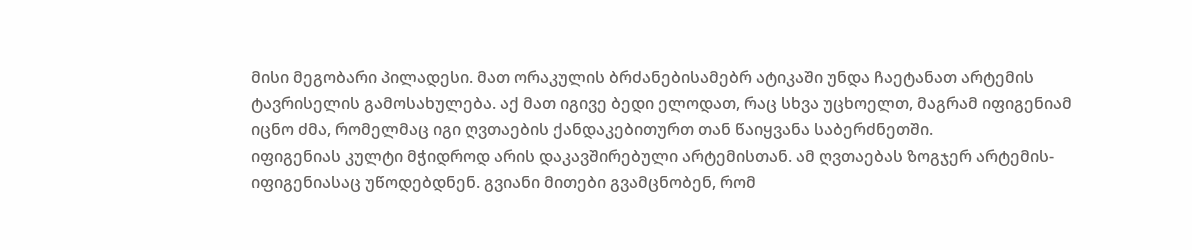მისი მეგობარი პილადესი. მათ ორაკულის ბრძანებისამებრ ატიკაში უნდა ჩაეტანათ არტემის ტავრისელის გამოსახულება. აქ მათ იგივე ბედი ელოდათ, რაც სხვა უცხოელთ, მაგრამ იფიგენიამ იცნო ძმა, რომელმაც იგი ღვთაების ქანდაკებითურთ თან წაიყვანა საბერძნეთში.
იფიგენიას კულტი მჭიდროდ არის დაკავშირებული არტემისთან. ამ ღვთაებას ზოგჯერ არტემის-იფიგენიასაც უწოდებდნენ. გვიანი მითები გვამცნობენ, რომ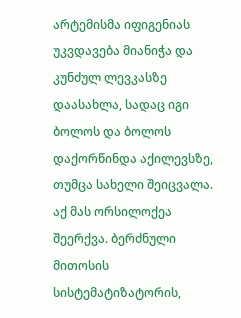არტემისმა იფიგენიას უკვდავება მიანიჭა და კუნძულ ლევკასზე დაასახლა, სადაც იგი ბოლოს და ბოლოს დაქორწინდა აქილევსზე, თუმცა სახელი შეიცვალა. აქ მას ორსილოქეა შეერქვა. ბერძნული მითოსის სისტემატიზატორის,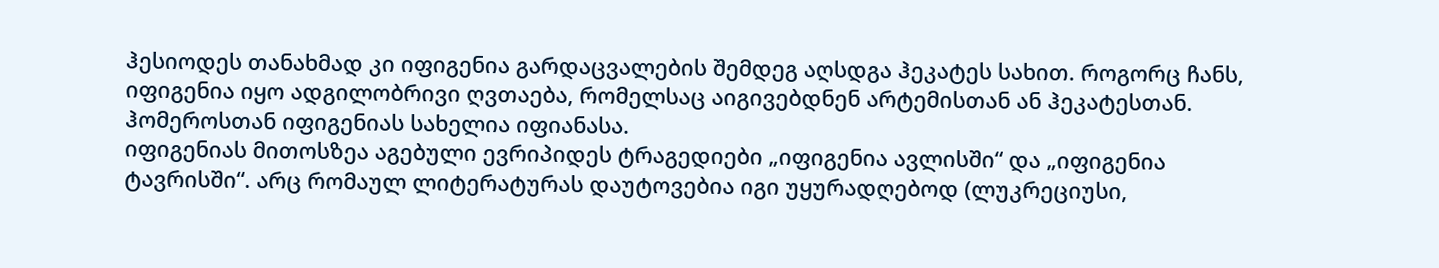ჰესიოდეს თანახმად კი იფიგენია გარდაცვალების შემდეგ აღსდგა ჰეკატეს სახით. როგორც ჩანს, იფიგენია იყო ადგილობრივი ღვთაება, რომელსაც აიგივებდნენ არტემისთან ან ჰეკატესთან. ჰომეროსთან იფიგენიას სახელია იფიანასა.
იფიგენიას მითოსზეა აგებული ევრიპიდეს ტრაგედიები „იფიგენია ავლისში“ და „იფიგენია ტავრისში“. არც რომაულ ლიტერატურას დაუტოვებია იგი უყურადღებოდ (ლუკრეციუსი,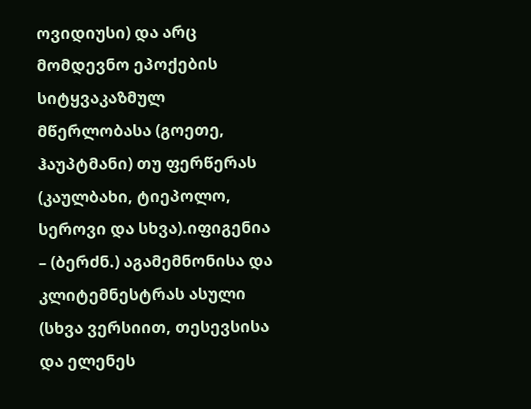ოვიდიუსი) და არც მომდევნო ეპოქების სიტყვაკაზმულ მწერლობასა (გოეთე, ჰაუპტმანი) თუ ფერწერას (კაულბახი, ტიეპოლო, სეროვი და სხვა).იფიგენია – (ბერძნ.) აგამემნონისა და კლიტემნესტრას ასული (სხვა ვერსიით, თესევსისა და ელენეს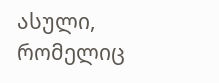ასული, რომელიც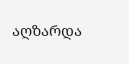აღზარდა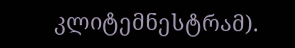კლიტემნესტრამ).